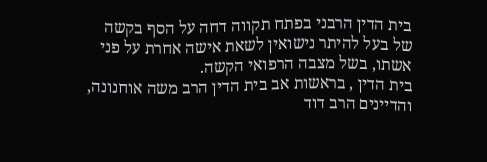בית הדין הרבני בפתח תקווה דחה על הסף בקשה של בעל להיתר נישואין לשאת אישה אחרת על פני אשתו, בשל מצבה הרפואי הקשה.
בית הדין , בראשות אב בית הדין הרב משה אוחנונה, והדיינים הרב דוד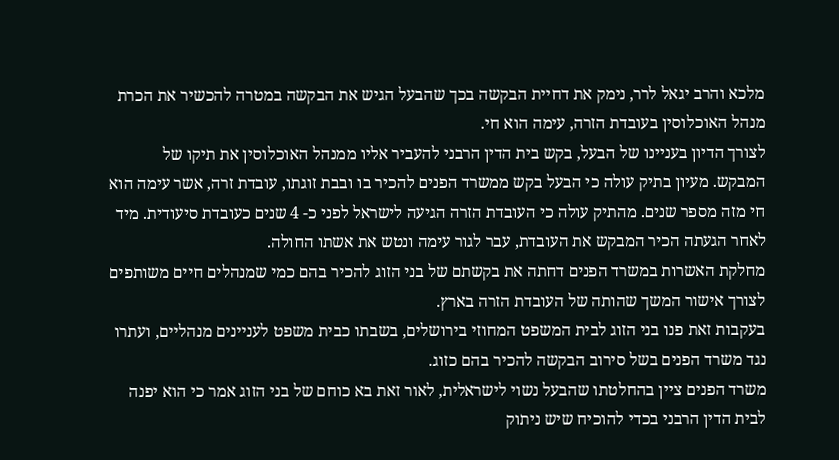מלכא והרב יגאל לרר, נימק את דחיית הבקשה בכך שהבעל הגיש את הבקשה במטרה להכשיר את הכרת מנהל האוכלוסין בעובדת הזרה, עימה הוא חי.
לצורך הדיון בעניינו של הבעל, בקש בית הדין הרבני להעביר אליו ממנהל האוכלוסין את תיקו של המבקש. מעיון בתיק עולה כי הבעל בקש ממשרד הפנים להכיר בו ובבת זוגתו, עובדת זרה, אשר עימה הוא חי מזה מספר שנים. מהתיק עולה כי העובדת הזרה הגיעה לישראל לפני כ- 4 שנים כעובדת סיעודית. מיד לאחר הגעתה הכיר המבקש את העובדת, עבר לגור עימה ונטש את אשתו החולה.
מחלקת האשרות במשרד הפנים דחתה את בקשתם של בני הזוג להכיר בהם כמי שמנהלים חיים משותפים לצורך אישור המשך שהותה של העובדת הזרה בארץ.
בעקבות זאת פנו בני הזוג לבית המשפט המחוזי בירושלים, בשבתו כבית משפט לעניינים מנהליים, ועתרו נגד משרד הפנים בשל סירוב הבקשה להכיר בהם כזוג.
משרד הפנים ציין בהחלטתו שהבעל נשוי לישראלית, לאור זאת בא כוחם של בני הזוג אמר כי הוא יפנה לבית הדין הרבני בכדי להוכיח שיש ניתוק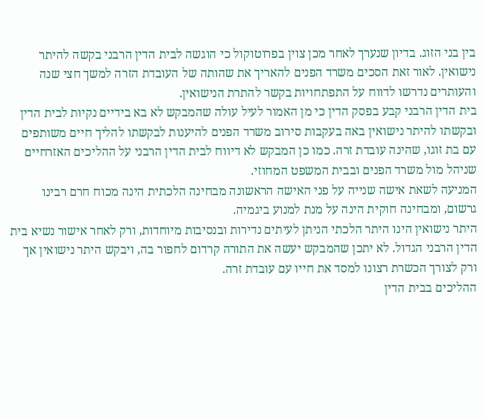בין בני הזוג. בדיון שנערך לאחר מכן צוין בפרוטוקול כי הוגשה לבית הדין הרבני בקשה להיתר נישואין. לאור זאת הסכים משרד הפנים להאריך את שהותה של העובדת הזרה למשך חצי שנה והעותרים נדרשו לדווח על התפתחויות בקשר להתרת הנישואין.
בית הדין הרבני קבע בפסק הדין כי מן האמור לעיל עולה שהמבקש לא בא בידיים נקיות לבית הדין ובקשתו להיתר נישואין באה בעקבות סירוב משרד הפנים להיענות לבקשתו להליך חיים משותפים עם בת זוגו, שהינה עובדת זרה. כמו כן המבקש לא דיווח לבית הדין הרבני על ההליכים האזרחיים שניהל מול משרד הפנים ובבית המשפט המחוזי.
המניעה לשאת אישה שנייה על פני האישה הראשונה מבחינה הלכתית הינה מכוח חרם רבינו גרשום, ומבחינה חוקית הינה על מנת למנוע ביגמיה.
היתר נישואין הינו היתר הלכתי הניתן לעיתים נדירות ובנסיבות מיוחדות, ורק לאחר אישור נשיא בית הדין הרבני הגדול. לא יתכן שהמבקש יעשה את התורה קרדום לחפור בה, ויבקש היתר נישואין אך ורק לצורך הכשרת רצונו למסד את חייו עם עובדת זרה.
ההליכים בבית הדין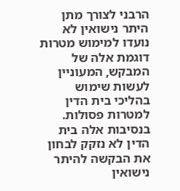הרבני לצורך מתן היתר נישואין לא נועדו למימוש מטרות דוגמת אלה של המבקש, המעוניין לעשות שימוש בהליכי בית הדין למטרות פסולות.
בנסיבות אלה בית הדין לא נזקק לבחון את הבקשה להיתר נישואין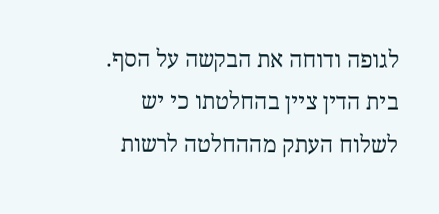לגופה ודוחה את הבקשה על הסף.
בית הדין ציין בהחלטתו כי יש לשלוח העתק מההחלטה לרשות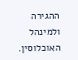ההגירה ולמינהל האוכלוסין.